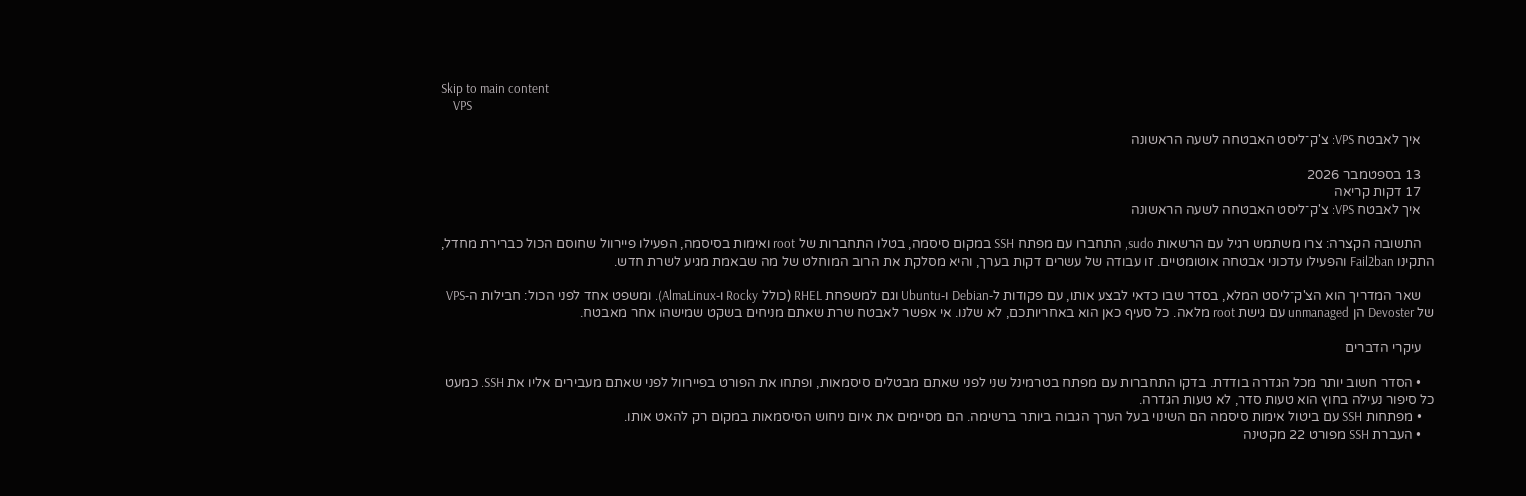Skip to main content
    VPS

    איך לאבטח VPS: צ'ק־ליסט האבטחה לשעה הראשונה

    13 בספטמבר 2026
    17 דקות קריאה
    איך לאבטח VPS: צ'ק־ליסט האבטחה לשעה הראשונה

    התשובה הקצרה: צרו משתמש רגיל עם הרשאות sudo, התחברו עם מפתח SSH במקום סיסמה, בטלו התחברות של root ואימות בסיסמה, הפעילו פיירוול שחוסם הכול כברירת מחדל, התקינו Fail2ban והפעילו עדכוני אבטחה אוטומטיים. זו עבודה של עשרים דקות בערך, והיא מסלקת את הרוב המוחלט של מה שבאמת מגיע לשרת חדש.

    שאר המדריך הוא הצ'ק־ליסט המלא, בסדר שבו כדאי לבצע אותו, עם פקודות ל‑Debian ו‑Ubuntu וגם למשפחת RHEL (כולל Rocky ו‑AlmaLinux). ומשפט אחד לפני הכול: חבילות ה‑VPS של Devoster הן unmanaged עם גישת root מלאה. כל סעיף כאן הוא באחריותכם, לא שלנו. אי אפשר לאבטח שרת שאתם מניחים בשקט שמישהו אחר מאבטח.

    עיקרי הדברים

    • הסדר חשוב יותר מכל הגדרה בודדת. בדקו התחברות עם מפתח בטרמינל שני לפני שאתם מבטלים סיסמאות, ופתחו את הפורט בפיירוול לפני שאתם מעבירים אליו את SSH. כמעט כל סיפור נעילה בחוץ הוא טעות סדר, לא טעות הגדרה.
    • מפתחות SSH עם ביטול אימות סיסמה הם השינוי בעל הערך הגבוה ביותר ברשימה. הם מסיימים את איום ניחוש הסיסמאות במקום רק להאט אותו.
    • העברת SSH מפורט 22 מקטינה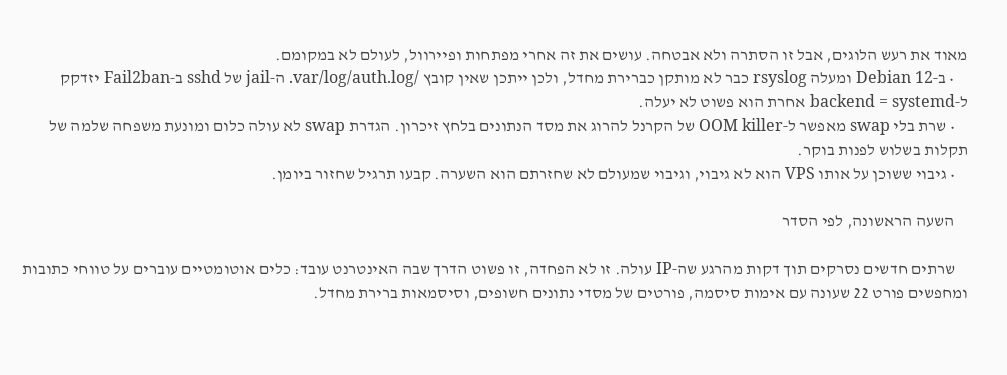מאוד את רעש הלוגים, אבל זו הסתרה ולא אבטחה. עושים את זה אחרי מפתחות ופיירוול, לעולם לא במקומם.
    • ב‑Debian 12 ומעלה rsyslog כבר לא מותקן כברירת מחדל, ולכן ייתכן שאין קובץ /var/log/auth.log. ה‑jail של sshd ב‑Fail2ban יזדקק ל‑backend = systemd אחרת הוא פשוט לא יעלה.
    • שרת בלי swap מאפשר ל‑OOM killer של הקרנל להרוג את מסד הנתונים בלחץ זיכרון. הגדרת swap לא עולה כלום ומונעת משפחה שלמה של תקלות בשלוש לפנות בוקר.
    • גיבוי ששוכן על אותו VPS הוא לא גיבוי, וגיבוי שמעולם לא שחזרתם הוא השערה. קבעו תרגיל שחזור ביומן.

    השעה הראשונה, לפי הסדר

    שרתים חדשים נסרקים תוך דקות מהרגע שה‑IP עולה. זו לא הפחדה, זו פשוט הדרך שבה האינטרנט עובד: כלים אוטומטיים עוברים על טווחי כתובות ומחפשים פורט 22 שעונה עם אימות סיסמה, פורטים של מסדי נתונים חשופים, וסיסמאות ברירת מחדל.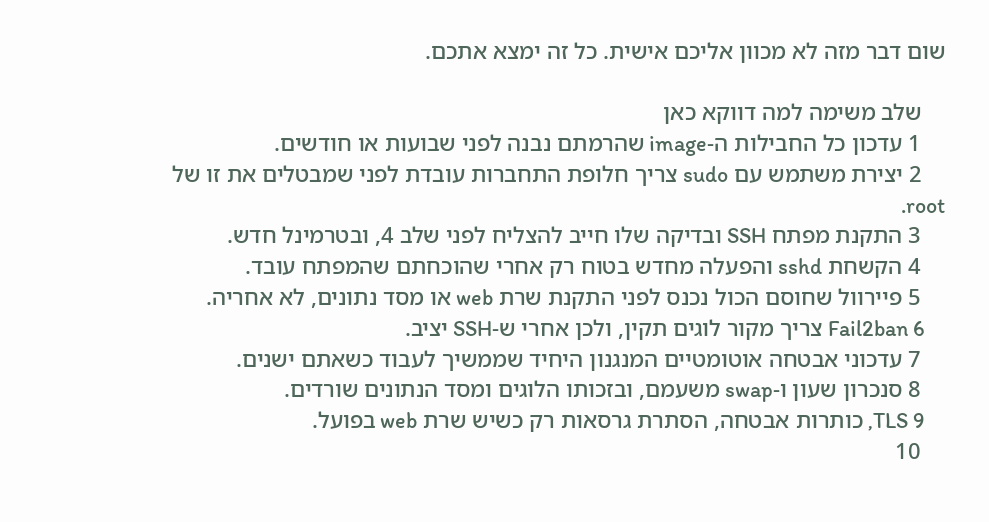שום דבר מזה לא מכוון אליכם אישית. כל זה ימצא אתכם.

    שלב משימה למה דווקא כאן
    1 עדכון כל החבילות ה‑image שהרמתם נבנה לפני שבועות או חודשים.
    2 יצירת משתמש עם sudo צריך חלופת התחברות עובדת לפני שמבטלים את זו של root.
    3 התקנת מפתח SSH ובדיקה שלו חייב להצליח לפני שלב 4, ובטרמינל חדש.
    4 הקשחת sshd והפעלה מחדש בטוח רק אחרי שהוכחתם שהמפתח עובד.
    5 פיירוול שחוסם הכול נכנס לפני התקנת שרת web או מסד נתונים, לא אחריה.
    6 Fail2ban צריך מקור לוגים תקין, ולכן אחרי ש‑SSH יציב.
    7 עדכוני אבטחה אוטומטיים המנגנון היחיד שממשיך לעבוד כשאתם ישנים.
    8 סנכרון שעון ו‑swap משעמם, ובזכותו הלוגים ומסד הנתונים שורדים.
    9 TLS, כותרות אבטחה, הסתרת גרסאות רק כשיש שרת web בפועל.
    10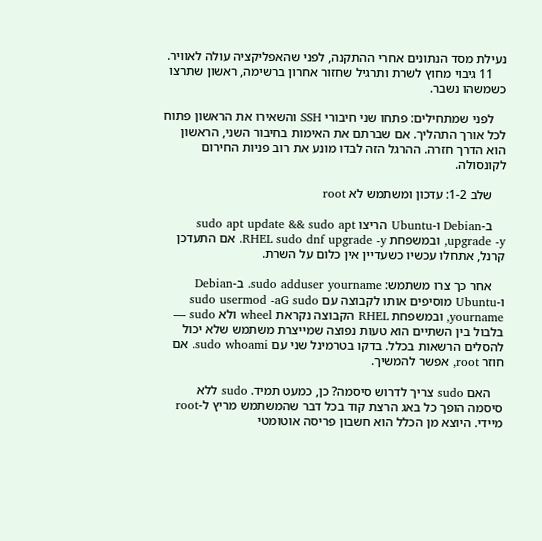נעילת מסד הנתונים אחרי ההתקנה, לפני שהאפליקציה עולה לאוויר.
    11 גיבוי מחוץ לשרת ותרגיל שחזור אחרון ברשימה, ראשון שתרצו כשמשהו נשבר.

    לפני שמתחילים: פתחו שני חיבורי SSH והשאירו את הראשון פתוח לכל אורך התהליך. אם שברתם את האימות בחיבור השני, הראשון הוא הדרך חזרה. ההרגל הזה לבדו מונע את רוב פניות החירום לקונסולה.

    שלב 1-2: עדכון ומשתמש לא root

    ב‑Debian ו‑Ubuntu הריצו sudo apt update && sudo apt upgrade -y, ובמשפחת RHEL sudo dnf upgrade -y. אם התעדכן קרנל, אתחלו עכשיו כשעדיין אין כלום על השרת.

    אחר כך צרו משתמש: sudo adduser yourname. ב‑Debian ו‑Ubuntu מוסיפים אותו לקבוצה עם sudo usermod -aG sudo yourname, ובמשפחת RHEL הקבוצה נקראת wheel ולא sudo — בלבול בין השתיים הוא טעות נפוצה שמייצרת משתמש שלא יכול להסלים הרשאות בכלל. בדקו בטרמינל שני עם sudo whoami. אם חוזר root, אפשר להמשיך.

    האם sudo צריך לדרוש סיסמה? כן, כמעט תמיד. sudo ללא סיסמה הופך כל באג הרצת קוד בכל דבר שהמשתמש מריץ ל‑root מיידי. היוצא מן הכלל הוא חשבון פריסה אוטומטי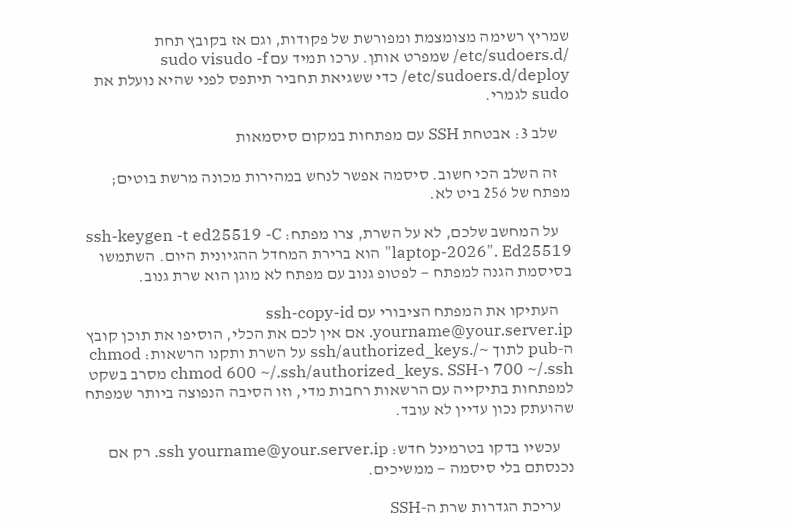שמריץ רשימה מצומצמת ומפורשת של פקודות, וגם אז בקובץ תחת /etc/sudoers.d/ שמפרט אותן. ערכו תמיד עם sudo visudo -f /etc/sudoers.d/deploy כדי ששגיאת תחביר תיתפס לפני שהיא נועלת את sudo לגמרי.

    שלב 3: אבטחת SSH עם מפתחות במקום סיסמאות

    זה השלב הכי חשוב. סיסמה אפשר לנחש במהירות מכונה מרשת בוטים; מפתח של 256 ביט לא.

    על המחשב שלכם, לא על השרת, צרו מפתח: ssh-keygen -t ed25519 -C "laptop-2026". Ed25519 הוא ברירת המחדל ההגיונית היום. השתמשו בסיסמת הגנה למפתח — לפטופ גנוב עם מפתח לא מוגן הוא שרת גנוב.

    העתיקו את המפתח הציבורי עם ssh-copy-id yourname@your.server.ip. אם אין לכם את הכלי, הוסיפו את תוכן קובץ ה‑pub לתוך ~/.ssh/authorized_keys על השרת ותקנו הרשאות: chmod 700 ~/.ssh ו‑chmod 600 ~/.ssh/authorized_keys. SSH מסרב בשקט למפתחות בתיקייה עם הרשאות רחבות מדי, וזו הסיבה הנפוצה ביותר שמפתח שהועתק נכון עדיין לא עובד.

    עכשיו בדקו בטרמינל חדש: ssh yourname@your.server.ip. רק אם נכנסתם בלי סיסמה — ממשיכים.

    עריכת הגדרות שרת ה‑SSH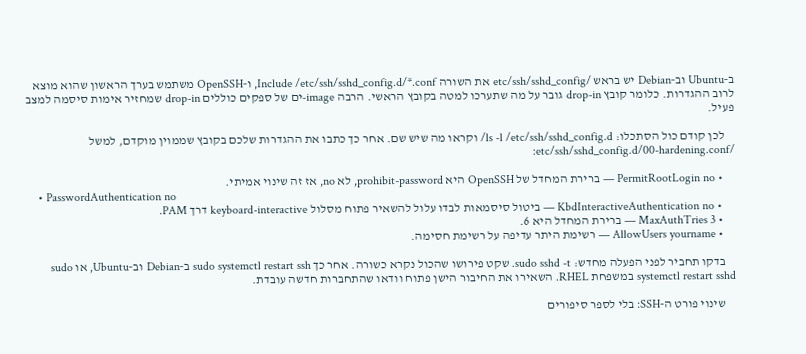ב‑Ubuntu וב‑Debian יש בראש /etc/ssh/sshd_config את השורה Include /etc/ssh/sshd_config.d/*.conf, ו‑OpenSSH משתמש בערך הראשון שהוא מוצא לרוב ההגדרות. כלומר קובץ drop-in גובר על מה שתערכו למטה בקובץ הראשי. הרבה image‑ים של ספקים כוללים drop-in שמחזיר אימות סיסמה למצב פעיל.

    לכן קודם כול הסתכלו: ls -l /etc/ssh/sshd_config.d/ וקראו מה שיש שם. אחר כך כתבו את ההגדרות שלכם בקובץ שממוין מוקדם, למשל /etc/ssh/sshd_config.d/00-hardening.conf:

    • PermitRootLogin no — ברירת המחדל של OpenSSH היא prohibit-password, לא no, אז זה שינוי אמיתי.
    • PasswordAuthentication no
    • KbdInteractiveAuthentication no — ביטול סיסמאות לבדו עלול להשאיר פתוח מסלול keyboard-interactive דרך PAM.
    • MaxAuthTries 3 — ברירת המחדל היא 6.
    • AllowUsers yourname — רשימת היתר עדיפה על רשימת חסימה.

    בדקו תחביר לפני הפעלה מחדש: sudo sshd -t. שקט פירושו שהכול נקרא כשורה. אחר כך sudo systemctl restart ssh ב‑Debian וב‑Ubuntu, או sudo systemctl restart sshd במשפחת RHEL. השאירו את החיבור הישן פתוח וודאו שהתחברות חדשה עובדת.

    שינוי פורט ה‑SSH: בלי לספר סיפורים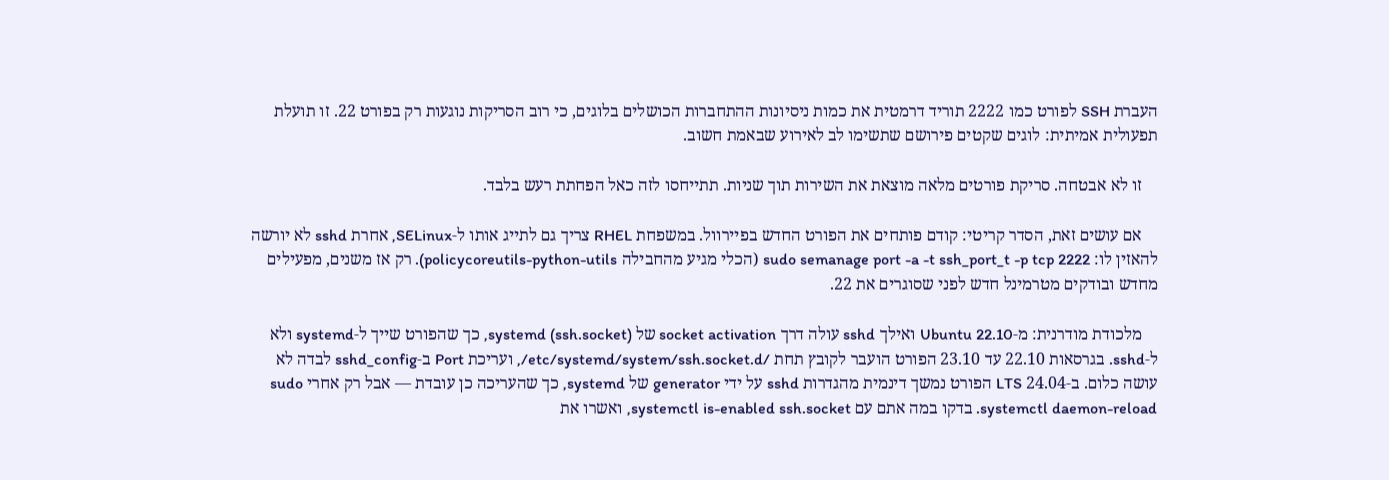העברת SSH לפורט כמו 2222 תוריד דרמטית את כמות ניסיונות ההתחברות הכושלים בלוגים, כי רוב הסריקות נוגעות רק בפורט 22. זו תועלת תפעולית אמיתית: לוגים שקטים פירושם שתשימו לב לאירוע שבאמת חשוב.

    זו לא אבטחה. סריקת פורטים מלאה מוצאת את השירות תוך שניות. תתייחסו לזה כאל הפחתת רעש בלבד.

    אם עושים זאת, הסדר קריטי: קודם פותחים את הפורט החדש בפיירוול. במשפחת RHEL צריך גם לתייג אותו ל‑SELinux, אחרת sshd לא יורשה להאזין לו: sudo semanage port -a -t ssh_port_t -p tcp 2222 (הכלי מגיע מהחבילה policycoreutils-python-utils). רק אז משנים, מפעילים מחדש ובודקים מטרמינל חדש לפני שסוגרים את 22.

    מלכודת מודרנית: מ‑Ubuntu 22.10 ואילך sshd עולה דרך socket activation של systemd (ssh.socket), כך שהפורט שייך ל‑systemd ולא ל‑sshd. בגרסאות 22.10 עד 23.10 הפורט הועבר לקובץ תחת /etc/systemd/system/ssh.socket.d/, ועריכת Port ב‑sshd_config לבדה לא עושה כלום. ב‑24.04 LTS הפורט נמשך דינמית מהגדרות sshd על ידי generator של systemd, כך שהעריכה כן עובדת — אבל רק אחרי sudo systemctl daemon-reload. בדקו במה אתם עם systemctl is-enabled ssh.socket, ואשרו את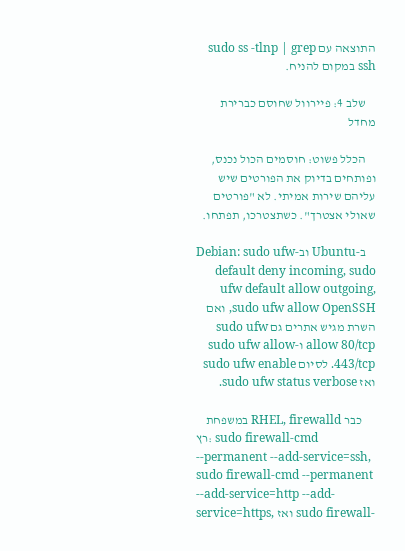התוצאה עם sudo ss -tlnp | grep ssh במקום להניח.

    שלב 4: פיירוול שחוסם כברירת מחדל

    הכלל פשוט: חוסמים הכול נכנס, ופותחים בדיוק את הפורטים שיש עליהם שירות אמיתי. לא "פורטים שאולי אצטרך". כשתצטרכו, תפתחו.

    ב‑Ubuntu וב‑Debian: sudo ufw default deny incoming, sudo ufw default allow outgoing, sudo ufw allow OpenSSH, ואם השרת מגיש אתרים גם sudo ufw allow 80/tcp ו‑sudo ufw allow 443/tcp. לסיום sudo ufw enable ואז sudo ufw status verbose.

    במשפחת RHEL, firewalld כבר רץ: sudo firewall-cmd --permanent --add-service=ssh, sudo firewall-cmd --permanent --add-service=http --add-service=https, ואז sudo firewall-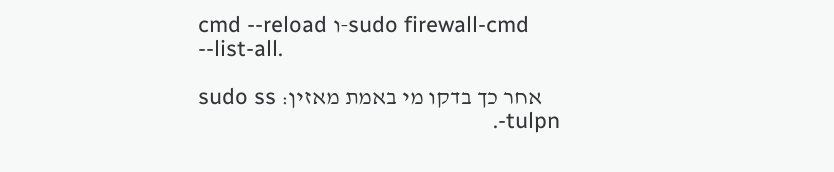cmd --reload ו‑sudo firewall-cmd --list-all.

    אחר כך בדקו מי באמת מאזין: sudo ss -tulpn.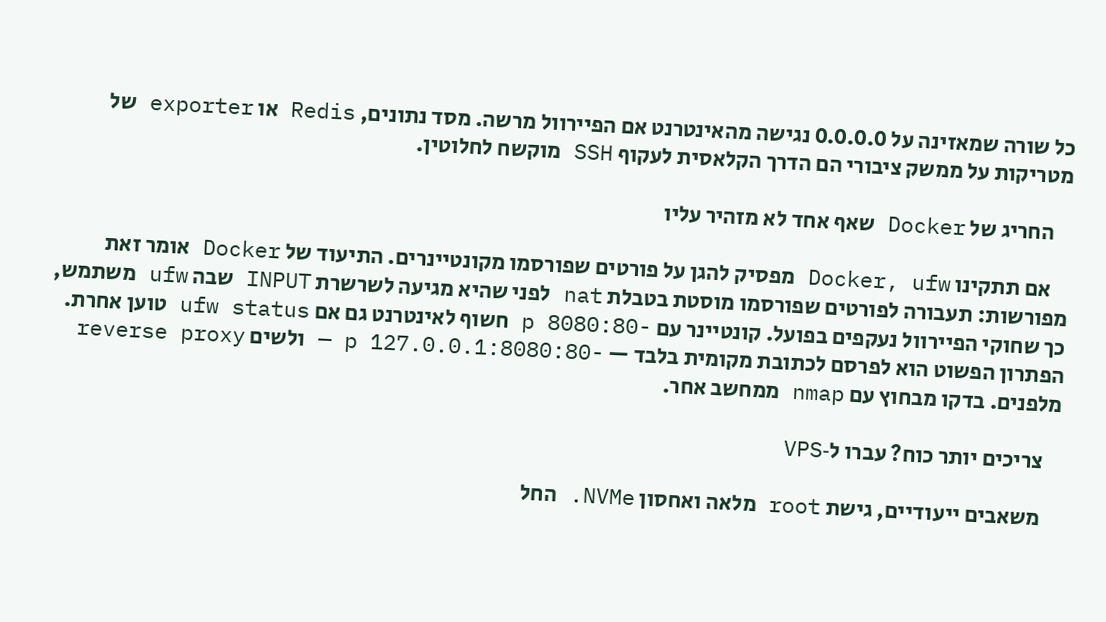כל שורה שמאזינה על 0.0.0.0 נגישה מהאינטרנט אם הפיירוול מרשה. מסד נתונים, Redis או exporter של מטריקות על ממשק ציבורי הם הדרך הקלאסית לעקוף SSH מוקשח לחלוטין.

    החריג של Docker שאף אחד לא מזהיר עליו

    אם תתקינו Docker, ufw מפסיק להגן על פורטים שפורסמו מקונטיינרים. התיעוד של Docker אומר זאת מפורשות: תעבורה לפורטים שפורסמו מוסטת בטבלת nat לפני שהיא מגיעה לשרשרת INPUT שבה ufw משתמש, כך שחוקי הפיירוול נעקפים בפועל. קונטיינר עם -p 8080:80 חשוף לאינטרנט גם אם ufw status טוען אחרת. הפתרון הפשוט הוא לפרסם לכתובת מקומית בלבד — -p 127.0.0.1:8080:80 — ולשים reverse proxy מלפנים. בדקו מבחוץ עם nmap ממחשב אחר.

    צריכים יותר כוח? עברו ל‑VPS

    משאבים ייעודיים, גישת root מלאה ואחסון NVMe. החל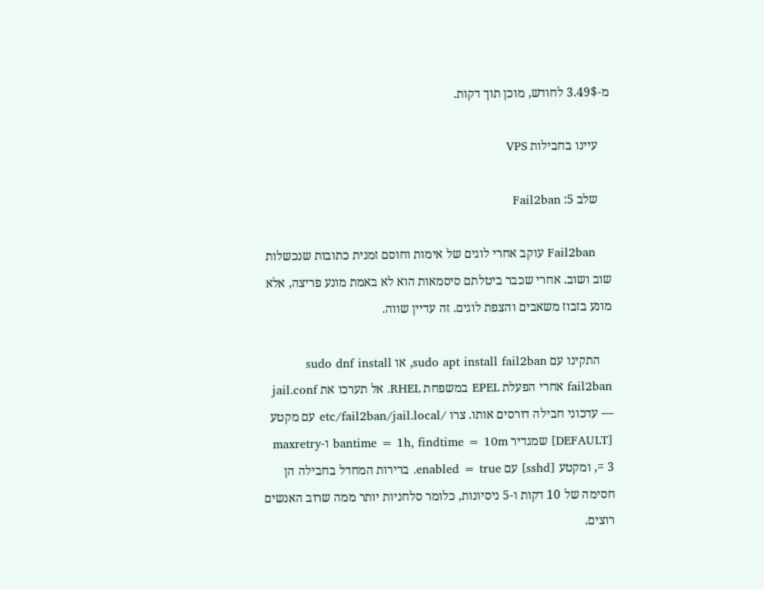מ‑3.49$ לחודש, מוכן תוך דקות.

    עיינו בחבילות VPS

    שלב 5: Fail2ban

    Fail2ban עוקב אחרי לוגים של אימות וחוסם זמנית כתובות שנכשלות שוב ושוב. אחרי שכבר ביטלתם סיסמאות הוא לא באמת מונע פריצה, אלא מונע בזבוז משאבים והצפת לוגים. זה עדיין שווה.

    התקינו עם sudo apt install fail2ban, או sudo dnf install fail2ban אחרי הפעלת EPEL במשפחת RHEL. אל תערכו את jail.conf — עדכוני חבילה דורסים אותו. צרו /etc/fail2ban/jail.local עם מקטע [DEFAULT] שמגדיר bantime = 1h, findtime = 10m ו‑maxretry = 3, ומקטע [sshd] עם enabled = true. ברירות המחדל בחבילה הן חסימה של 10 דקות ו‑5 ניסיונות, כלומר סלחניות יותר ממה שרוב האנשים רוצים.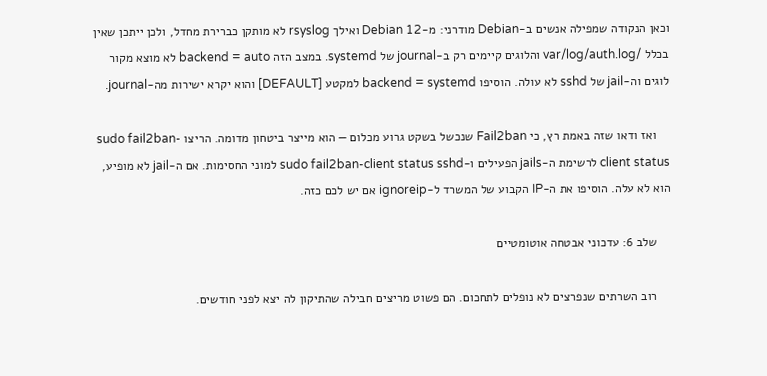וכאן הנקודה שמפילה אנשים ב‑Debian מודרני: מ‑Debian 12 ואילך rsyslog לא מותקן כברירת מחדל, ולכן ייתכן שאין בכלל /var/log/auth.log והלוגים קיימים רק ב‑journal של systemd. במצב הזה backend = auto לא מוצא מקור לוגים וה‑jail של sshd לא עולה. הוסיפו backend = systemd למקטע [DEFAULT] והוא יקרא ישירות מה‑journal.

    ואז ודאו שזה באמת רץ, כי Fail2ban שנכשל בשקט גרוע מכלום — הוא מייצר ביטחון מדומה. הריצו sudo fail2ban-client status לרשימת ה‑jails הפעילים ו‑sudo fail2ban-client status sshd למוני החסימות. אם ה‑jail לא מופיע, הוא לא עלה. הוסיפו את ה‑IP הקבוע של המשרד ל‑ignoreip אם יש לכם כזה.

    שלב 6: עדכוני אבטחה אוטומטיים

    רוב השרתים שנפרצים לא נופלים לתחכום. הם פשוט מריצים חבילה שהתיקון לה יצא לפני חודשים.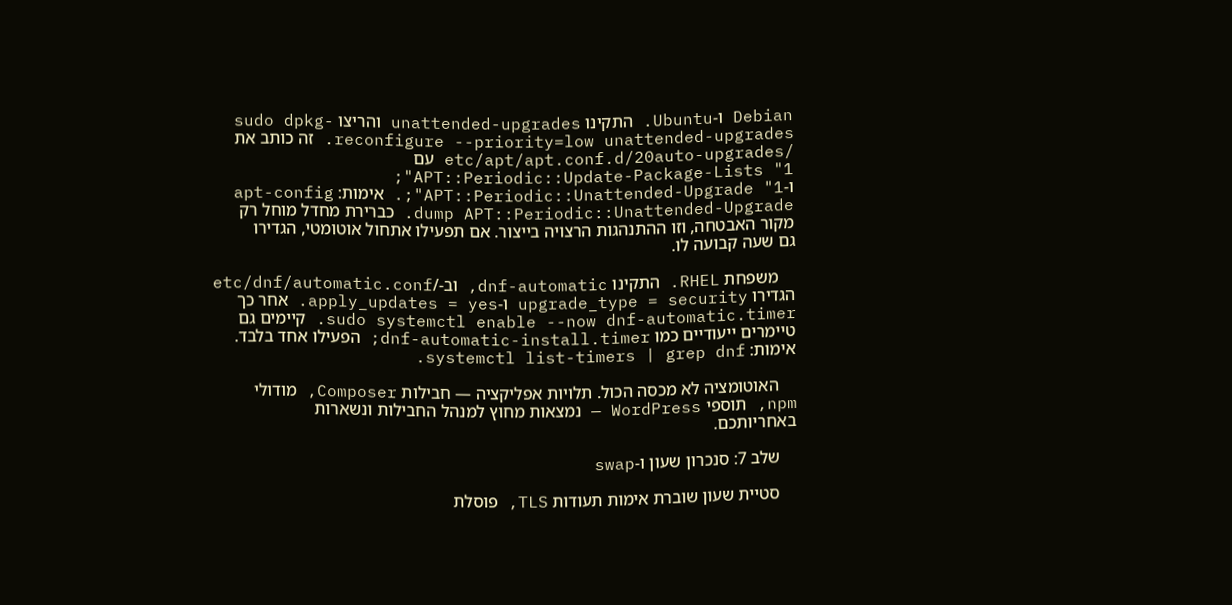Debian ו‑Ubuntu. התקינו unattended-upgrades והריצו sudo dpkg-reconfigure --priority=low unattended-upgrades. זה כותב את /etc/apt/apt.conf.d/20auto-upgrades עם APT::Periodic::Update-Package-Lists "1"; ו‑APT::Periodic::Unattended-Upgrade "1";. אימות: apt-config dump APT::Periodic::Unattended-Upgrade. כברירת מחדל מוחל רק מקור האבטחה, וזו ההתנהגות הרצויה בייצור. אם תפעילו אתחול אוטומטי, הגדירו גם שעה קבועה לו.

    משפחת RHEL. התקינו dnf-automatic, וב‑/etc/dnf/automatic.conf הגדירו upgrade_type = security ו‑apply_updates = yes. אחר כך sudo systemctl enable --now dnf-automatic.timer. קיימים גם טיימרים ייעודיים כמו dnf-automatic-install.timer; הפעילו אחד בלבד. אימות: systemctl list-timers | grep dnf.

    האוטומציה לא מכסה הכול. תלויות אפליקציה — חבילות Composer, מודולי npm, תוספי WordPress — נמצאות מחוץ למנהל החבילות ונשארות באחריותכם.

    שלב 7: סנכרון שעון ו‑swap

    סטיית שעון שוברת אימות תעודות TLS, פוסלת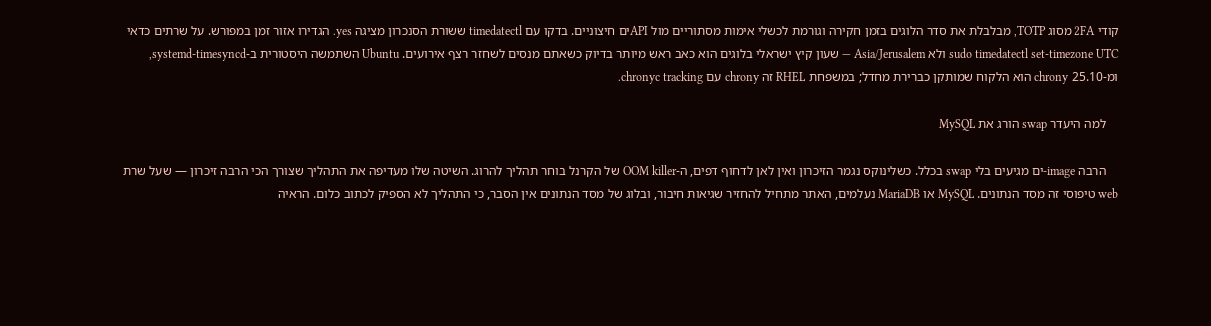קודי 2FA מסוג TOTP, מבלבלת את סדר הלוגים בזמן חקירה וגורמת לכשלי אימות מסתוריים מול APIים חיצוניים. בדקו עם timedatectl ששורת הסנכרון מציגה yes. הגדירו אזור זמן במפורש. על שרתים כדאי sudo timedatectl set-timezone UTC ולא Asia/Jerusalem — שעון קיץ ישראלי בלוגים הוא כאב ראש מיותר בדיוק כשאתם מנסים לשחזר רצף אירועים. Ubuntu השתמשה היסטורית ב‑systemd-timesyncd, ומ‑25.10 chrony הוא הלקוח שמותקן כברירת מחדל; במשפחת RHEL זה chrony עם chronyc tracking.

    למה היעדר swap הורג את MySQL

    הרבה image‑ים מגיעים בלי swap בכלל. כשלינוקס נגמר הזיכרון ואין לאן לדחוף דפים, ה‑OOM killer של הקרנל בוחר תהליך להרוג. השיטה שלו מעדיפה את התהליך שצורך הכי הרבה זיכרון — שעל שרת web טיפוסי זה מסד הנתונים. MySQL או MariaDB נעלמים, האתר מתחיל להחזיר שגיאות חיבור, ובלוג של מסד הנתונים אין הסבר, כי התהליך לא הספיק לכתוב כלום. הראיה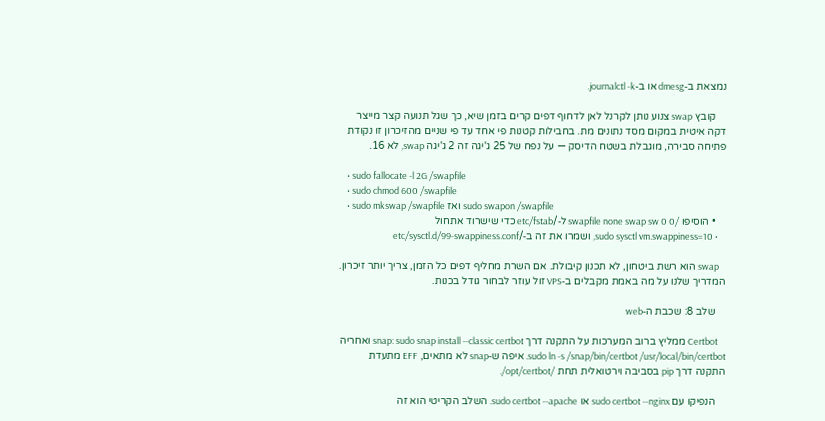נמצאת ב‑dmesg או ב‑journalctl -k.

    קובץ swap צנוע נותן לקרנל לאן לדחוף דפים קרים בזמן שיא, כך שגל תנועה קצר מייצר דקה איטית במקום מסד נתונים מת. בחבילות קטנות פי אחד עד פי שניים מהזיכרון זו נקודת פתיחה סבירה, מוגבלת בשטח הדיסק — על נפח של 25 ג'יגה זה 2 ג'יגה swap, לא 16.

    • sudo fallocate -l 2G /swapfile
    • sudo chmod 600 /swapfile
    • sudo mkswap /swapfile ואז sudo swapon /swapfile
    • הוסיפו /swapfile none swap sw 0 0 ל‑/etc/fstab כדי שישרוד אתחול
    • sudo sysctl vm.swappiness=10, ושמרו את זה ב‑/etc/sysctl.d/99-swappiness.conf

    swap הוא רשת ביטחון, לא תכנון קיבולת. אם השרת מחליף דפים כל הזמן, צריך יותר זיכרון. המדריך שלנו על מה באמת מקבלים ב‑VPS זול עוזר לבחור גודל בכנות.

    שלב 8: שכבת ה‑web

    Certbot ממליץ ברוב המערכות על התקנה דרך snap: sudo snap install --classic certbot ואחריה sudo ln -s /snap/bin/certbot /usr/local/bin/certbot. איפה ש‑snap לא מתאים, EFF מתעדת התקנה דרך pip בסביבה וירטואלית תחת /opt/certbot/.

    הנפיקו עם sudo certbot --nginx או sudo certbot --apache. השלב הקריטי הוא זה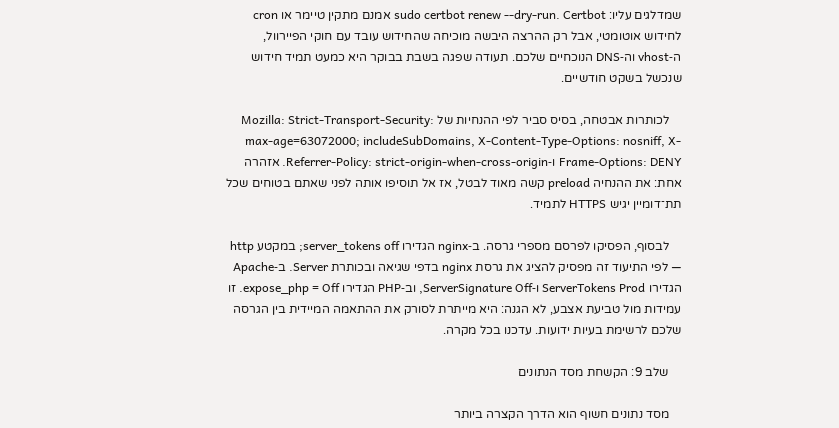שמדלגים עליו: sudo certbot renew --dry-run. Certbot אמנם מתקין טיימר או cron לחידוש אוטומטי, אבל רק ההרצה היבשה מוכיחה שהחידוש עובד עם חוקי הפיירוול, ה‑vhost וה‑DNS הנוכחיים שלכם. תעודה שפגה בשבת בבוקר היא כמעט תמיד חידוש שנכשל בשקט חודשיים.

    לכותרות אבטחה, בסיס סביר לפי ההנחיות של Mozilla: Strict-Transport-Security: max-age=63072000; includeSubDomains, X-Content-Type-Options: nosniff, X-Frame-Options: DENY ו‑Referrer-Policy: strict-origin-when-cross-origin. אזהרה אחת: את ההנחיה preload קשה מאוד לבטל, אז אל תוסיפו אותה לפני שאתם בטוחים שכל תת־דומיין יגיש HTTPS לתמיד.

    לבסוף, הפסיקו לפרסם מספרי גרסה. ב‑nginx הגדירו server_tokens off; במקטע http — לפי התיעוד זה מפסיק להציג את גרסת nginx בדפי שגיאה ובכותרת Server. ב‑Apache הגדירו ServerTokens Prod ו‑ServerSignature Off, וב‑PHP הגדירו expose_php = Off. זו עמידות מול טביעת אצבע, לא הגנה: היא מייתרת לסורק את ההתאמה המיידית בין הגרסה שלכם לרשימת בעיות ידועות. עדכנו בכל מקרה.

    שלב 9: הקשחת מסד הנתונים

    מסד נתונים חשוף הוא הדרך הקצרה ביותר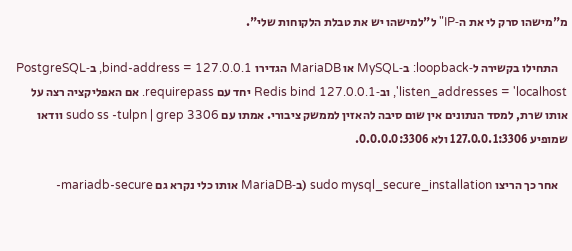מ"מישהו סרק לי את ה‑IP" ל"למישהו יש את טבלת הלקוחות שלי".

    התחילו בקשירה ל‑loopback: ב‑MySQL או MariaDB הגדירו bind-address = 127.0.0.1, ב‑PostgreSQL listen_addresses = 'localhost', וב‑Redis bind 127.0.0.1 יחד עם requirepass. אם האפליקציה רצה על אותו שרת, למסד הנתונים אין שום סיבה להאזין לממשק ציבורי. אמתו עם sudo ss -tulpn | grep 3306 וודאו שמופיע 127.0.0.1:3306 ולא 0.0.0.0:3306.

    אחר כך הריצו sudo mysql_secure_installation (ב‑MariaDB אותו כלי נקרא גם mariadb-secure-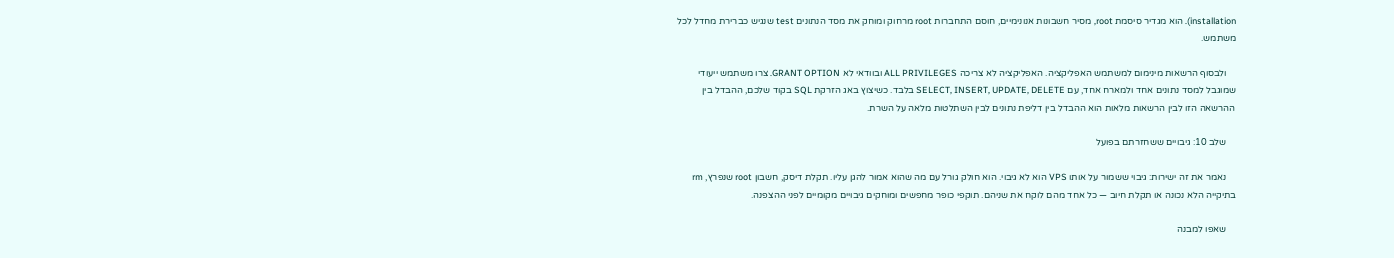installation). הוא מגדיר סיסמת root, מסיר חשבונות אנונימיים, חוסם התחברות root מרחוק ומוחק את מסד הנתונים test שנגיש כברירת מחדל לכל משתמש.

    ולבסוף הרשאות מינימום למשתמש האפליקציה. האפליקציה לא צריכה ALL PRIVILEGES ובוודאי לא GRANT OPTION. צרו משתמש ייעודי שמוגבל למסד נתונים אחד ולמארח אחד, עם SELECT, INSERT, UPDATE, DELETE בלבד. כשיצוץ באג הזרקת SQL בקוד שלכם, ההבדל בין ההרשאה הזו לבין הרשאות מלאות הוא ההבדל בין דליפת נתונים לבין השתלטות מלאה על השרת.

    שלב 10: גיבויים ששחזרתם בפועל

    נאמר את זה ישירות: גיבוי ששמור על אותו VPS הוא לא גיבוי. הוא חולק גורל עם מה שהוא אמור להגן עליו. תקלת דיסק, חשבון root שנפרץ, rm בתיקייה הלא נכונה או תקלת חיוב — כל אחד מהם לוקח את שניהם. תוקפי כופר מחפשים ומוחקים גיבויים מקומיים לפני ההצפנה.

    שאפו למבנה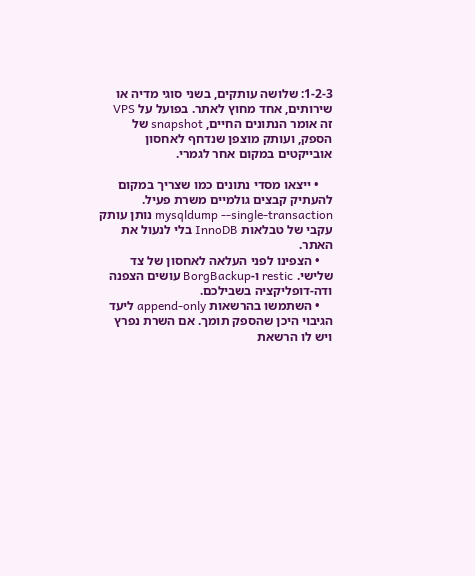3‑2‑1: שלושה עותקים, בשני סוגי מדיה או שירותים, אחד מחוץ לאתר. בפועל על VPS זה אומר הנתונים החיים, snapshot של הספק, ועותק מוצפן שנדחף לאחסון אובייקטים במקום אחר לגמרי.

    • ייצאו מסדי נתונים כמו שצריך במקום להעתיק קבצים גולמיים משרת פעיל. mysqldump --single-transaction נותן עותק עקבי של טבלאות InnoDB בלי לנעול את האתר.
    • הצפינו לפני העלאה לאחסון של צד שלישי. restic ו‑BorgBackup עושים הצפנה ודה‑דופליקציה בשבילכם.
    • השתמשו בהרשאות append-only ליעד הגיבוי היכן שהספק תומך. אם השרת נפרץ ויש לו הרשאת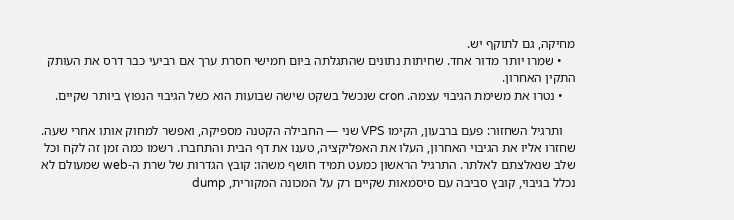מחיקה, גם לתוקף יש.
    • שמרו יותר מדור אחד. שחיתות נתונים שהתגלתה ביום חמישי חסרת ערך אם רביעי כבר דרס את העותק התקין האחרון.
    • נטרו את משימת הגיבוי עצמה. cron שנכשל בשקט שישה שבועות הוא כשל הגיבוי הנפוץ ביותר שקיים.

    ותרגיל השחזור: פעם ברבעון, הקימו VPS שני — החבילה הקטנה מספיקה, ואפשר למחוק אותו אחרי שעה. שחזרו אליו את הגיבוי האחרון, העלו את האפליקציה, טענו את דף הבית והתחברו. רשמו כמה זמן זה לקח וכל שלב שנאלצתם לאלתר. התרגיל הראשון כמעט תמיד חושף משהו: קובץ הגדרות של שרת ה‑web שמעולם לא נכלל בגיבוי, קובץ סביבה עם סיסמאות שקיים רק על המכונה המקורית, dump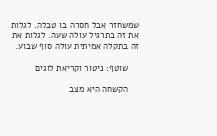שמשחזר אבל חסרה בו טבלה. לגלות את זה בתרגיל עולה שעה. לגלות את זה בתקלה אמיתית עולה סוף שבוע.

    שוטף: ניטור וקריאת לוגים

    הקשחה היא מצב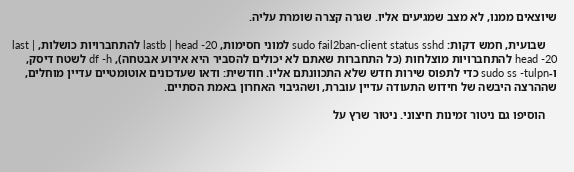שיוצאים ממנו, לא מצב שמגיעים אליו. שגרה קצרה שומרת עליה.

    שבועית, חמש דקות: sudo fail2ban-client status sshd למוני חסימות, lastb | head -20 להתחברויות כושלות, last | head -20 להתחברויות מוצלחות (כל התחברות שאתם לא יכולים להסביר היא אירוע אבטחה), df -h לשטח דיסק, ו‑sudo ss -tulpn כדי לתפוס שירות חדש שלא התכוונתם אליו. חודשית: ודאו שעדכונים אוטומטיים עדיין מוחלים, שההרצה היבשה של חידוש התעודה עדיין עוברת, ושהגיבוי האחרון באמת הסתיים.

    הוסיפו גם ניטור זמינות חיצוני. ניטור שרץ על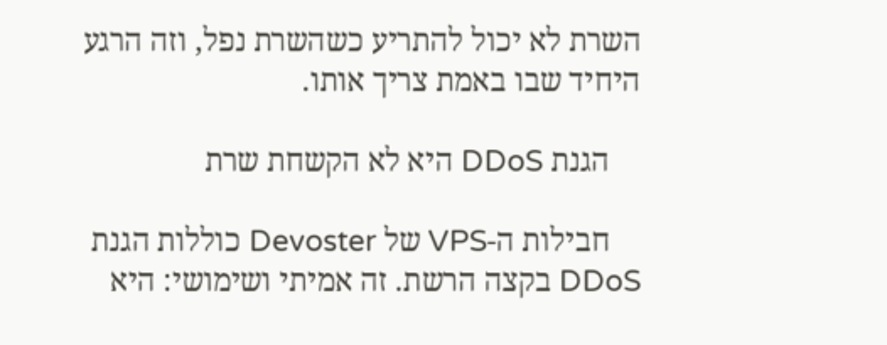השרת לא יכול להתריע כשהשרת נפל, וזה הרגע היחיד שבו באמת צריך אותו.

    הגנת DDoS היא לא הקשחת שרת

    חבילות ה‑VPS של Devoster כוללות הגנת DDoS בקצה הרשת. זה אמיתי ושימושי: היא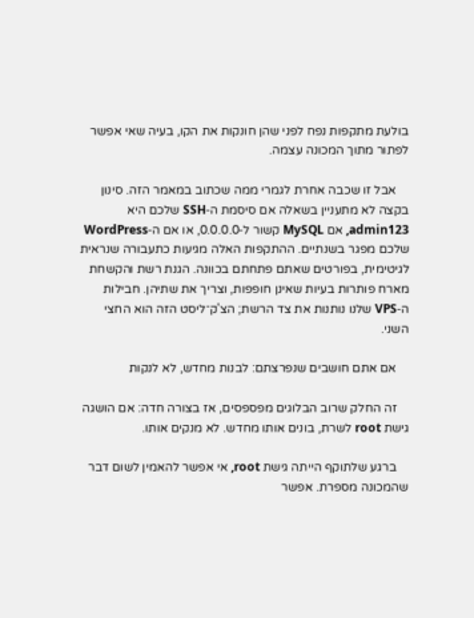בולעת מתקפות נפח לפני שהן חונקות את הקו, בעיה שאי אפשר לפתור מתוך המכונה עצמה.

    אבל זו שכבה אחרת לגמרי ממה שכתוב במאמר הזה. סינון בקצה לא מתעניין בשאלה אם סיסמת ה‑SSH שלכם היא admin123, אם MySQL קשור ל‑0.0.0.0, או אם ה‑WordPress שלכם מפגר בשנתיים. ההתקפות האלה מגיעות כתעבורה שנראית לגיטימית, בפורטים שאתם פתחתם בכוונה. הגנת רשת והקשחת מארח פותרות בעיות שאינן חופפות, וצריך את שתיהן. חבילות ה‑VPS שלנו נותנות את צד הרשת; הצ'ק־ליסט הזה הוא החצי השני.

    אם אתם חושבים שנפרצתם: לבנות מחדש, לא לנקות

    זה החלק שרוב הבלוגים מפספסים, אז בצורה חדה: אם הושגה גישת root לשרת, בונים אותו מחדש. לא מנקים אותו.

    ברגע שלתוקף הייתה גישת root, אי אפשר להאמין לשום דבר שהמכונה מספרת. אפשר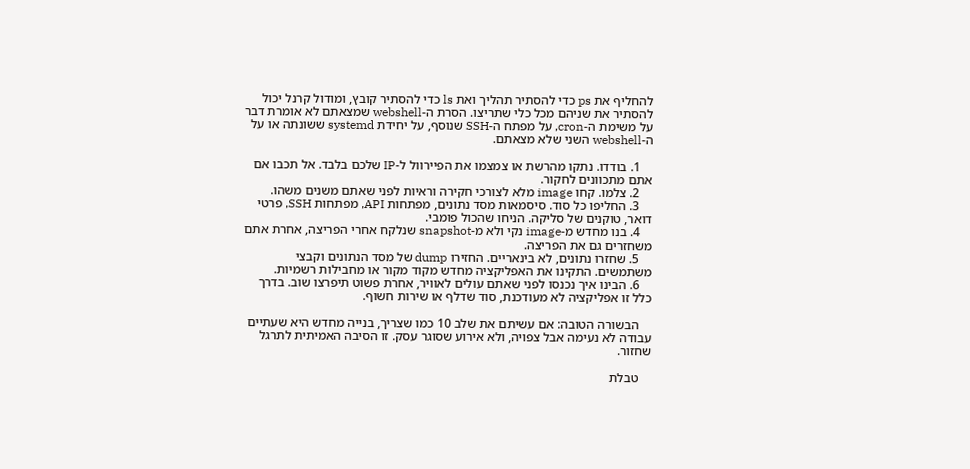להחליף את ps כדי להסתיר תהליך ואת ls כדי להסתיר קובץ, ומודול קרנל יכול להסתיר את שניהם מכל כלי שתריצו. הסרת ה‑webshell שמצאתם לא אומרת דבר על משימת ה‑cron, על מפתח ה‑SSH שנוסף, על יחידת systemd ששונתה או על ה‑webshell השני שלא מצאתם.

    1. בודדו. נתקו מהרשת או צמצמו את הפיירוול ל‑IP שלכם בלבד. אל תכבו אם אתם מתכוונים לחקור.
    2. צלמו. קחו image מלא לצורכי חקירה וראיות לפני שאתם משנים משהו.
    3. החליפו כל סוד. סיסמאות מסד נתונים, מפתחות API, מפתחות SSH, פרטי דואר, טוקנים של סליקה. הניחו שהכול פומבי.
    4. בנו מחדש מ‑image נקי ולא מ‑snapshot שנלקח אחרי הפריצה, אחרת אתם משחזרים גם את הפריצה.
    5. שחזרו נתונים, לא בינאריים. החזירו dump של מסד הנתונים וקבצי משתמשים. התקינו את האפליקציה מחדש מקוד מקור או מחבילות רשמיות.
    6. הבינו איך נכנסו לפני שאתם עולים לאוויר, אחרת פשוט תיפרצו שוב. בדרך כלל זו אפליקציה לא מעודכנת, סוד שדלף או שירות חשוף.

    הבשורה הטובה: אם עשיתם את שלב 10 כמו שצריך, בנייה מחדש היא שעתיים עבודה לא נעימה אבל צפויה, ולא אירוע שסוגר עסק. זו הסיבה האמיתית לתרגל שחזור.

    טבלת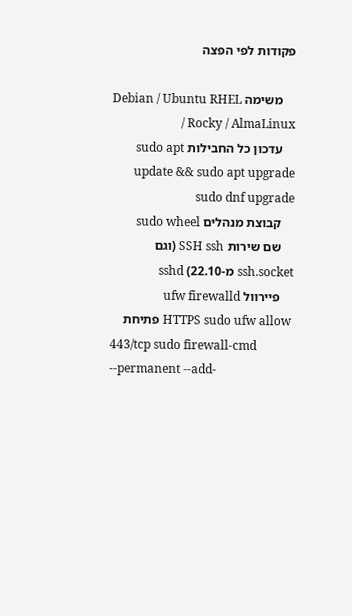פקודות לפי הפצה

    משימה Debian / Ubuntu RHEL / Rocky / AlmaLinux
    עדכון כל החבילות sudo apt update && sudo apt upgrade sudo dnf upgrade
    קבוצת מנהלים sudo wheel
    שם שירות SSH ssh (וגם ssh.socket מ‑22.10) sshd
    פיירוול ufw firewalld
    פתיחת HTTPS sudo ufw allow 443/tcp sudo firewall-cmd --permanent --add-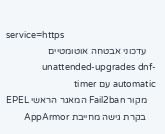service=https
    עדכוני אבטחה אוטומטיים unattended-upgrades dnf-automatic עם timer
    מקור Fail2ban המאגר הראשי EPEL
    בקרת גישה מחייבת AppArmor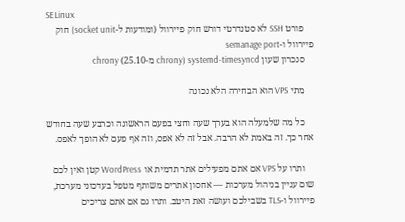SELinux
    פורט SSH לא סטנדרטי דורש חוק פיירוול (ומודעות ל‑socket unit) חוק פיירוול ו‑semanage port
    סנכרון שעון systemd-timesyncd (chrony מ‑25.10) chrony

    מתי VPS הוא הבחירה הלא נכונה

    כל מה שלמעלה הוא בערך שעה וחצי בפעם הראשונה וכרבע שעה בחודש אחר כך. זה באמת לא הרבה. אבל זה לא אפס, וזה אף פעם לא הופך לאפס.

    ותרו על VPS אם אתם מפעילים אתר תדמית או WordPress קטן ואין לכם שום עניין בניהול מערכות — אחסון אתרים משותף מטפל בעדכוני מערכת, פיירוול ו‑TLS בשבילכם ועושה זאת היטב. ותרו גם אם אתם צריכים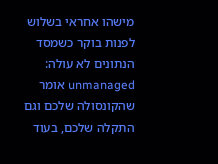מישהו אחראי בשלוש לפנות בוקר כשמסד הנתונים לא עולה: unmanaged אומר שהקונסולה שלכם וגם התקלה שלכם, בעוד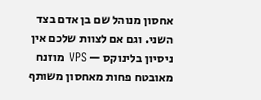אחסון מנוהל שם בן אדם בצד השני. וגם אם לצוות שלכם אין ניסיון בלינוקס — VPS מוזנח מאובטח פחות מאחסון משותף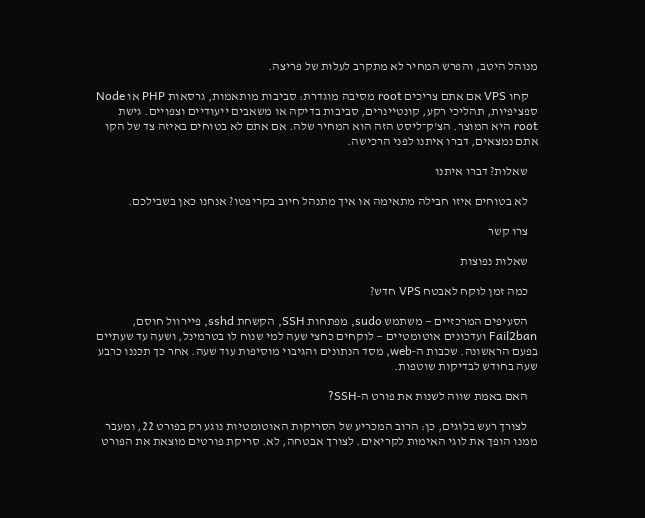מנוהל היטב, והפרש המחיר לא מתקרב לעלות של פריצה.

    קחו VPS אם אתם צריכים root מסיבה מוגדרת: סביבות מותאמות, גרסאות PHP או Node ספציפיות, תהליכי רקע, קונטיינרים, סביבות בדיקה או משאבים ייעודיים וצפויים. גישת root היא המוצר. הצ'ק־ליסט הזה הוא המחיר שלה. אם אתם לא בטוחים באיזה צד של הקו אתם נמצאים, דברו איתנו לפני הרכישה.

    שאלות? דברו איתנו

    לא בטוחים איזו חבילה מתאימה או איך מתנהל חיוב בקריפטו? אנחנו כאן בשבילכם.

    צרו קשר

    שאלות נפוצות

    כמה זמן לוקח לאבטח VPS חדש?

    הסעיפים המרכזיים — משתמש sudo, מפתחות SSH, הקשחת sshd, פיירוול חוסם, Fail2ban ועדכונים אוטומטיים — לוקחים כחצי שעה למי שנוח לו בטרמינל, ושעה עד שעתיים בפעם הראשונה. שכבות ה‑web, מסד הנתונים והגיבוי מוסיפות עוד שעה. אחר כך תכננו כרבע שעה בחודש לבדיקות שוטפות.

    האם באמת שווה לשנות את פורט ה‑SSH?

    לצורך רעש בלוגים, כן: הרוב המכריע של הסריקות האוטומטיות נוגע רק בפורט 22, ומעבר ממנו הופך את לוגי האימות לקריאים. לצורך אבטחה, לא. סריקת פורטים מוצאת את הפורט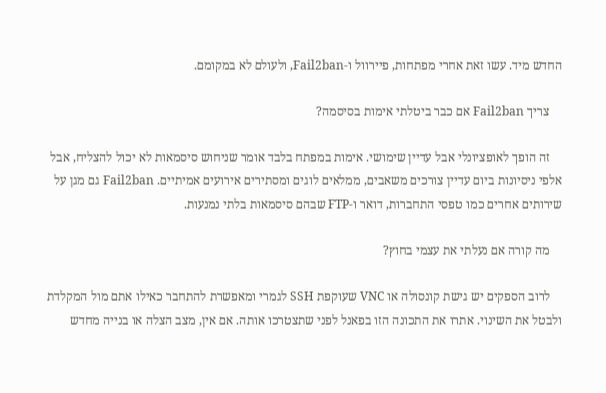החדש מיד. עשו זאת אחרי מפתחות, פיירוול ו‑Fail2ban, ולעולם לא במקומם.

    צריך Fail2ban אם כבר ביטלתי אימות בסיסמה?

    זה הופך לאופציונלי אבל עדיין שימושי. אימות במפתח בלבד אומר שניחוש סיסמאות לא יכול להצליח, אבל אלפי ניסיונות ביום עדיין צורכים משאבים, ממלאים לוגים ומסתירים אירועים אמיתיים. Fail2ban גם מגן על שירותים אחרים כמו טפסי התחברות, דואר ו‑FTP שבהם סיסמאות בלתי נמנעות.

    מה קורה אם נעלתי את עצמי בחוץ?

    לרוב הספקים יש גישת קונסולה או VNC שעוקפת SSH לגמרי ומאפשרת להתחבר כאילו אתם מול המקלדת ולבטל את השינוי. אתרו את התכונה הזו בפאנל לפני שתצטרכו אותה. אם אין, מצב הצלה או בנייה מחדש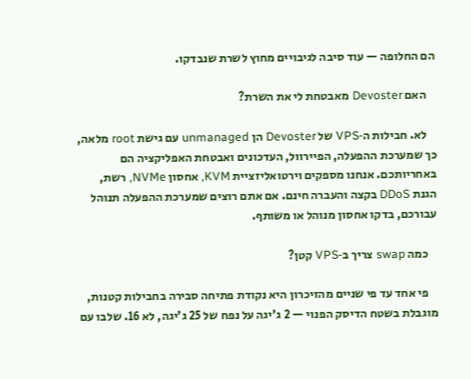הם החלופה — עוד סיבה לגיבויים מחוץ לשרת שנבדקו.

    האם Devoster מאבטחת לי את השרת?

    לא. חבילות ה‑VPS של Devoster הן unmanaged עם גישת root מלאה, כך שמערכת ההפעלה, הפיירוול, העדכונים ואבטחת האפליקציה הם באחריותכם. אנחנו מספקים וירטואליזציית KVM, אחסון NVMe, רשת, הגנת DDoS בקצה והעברה חינם. אם אתם רוצים שמערכת ההפעלה תנוהל עבורכם, בדקו אחסון מנוהל או משותף.

    כמה swap צריך ב‑VPS קטן?

    פי אחד עד פי שניים מהזיכרון היא נקודת פתיחה סבירה בחבילות קטנות, מוגבלת בשטח הדיסק הפנוי — 2 ג'יגה על נפח של 25 ג'יגה, לא 16. שלבו עם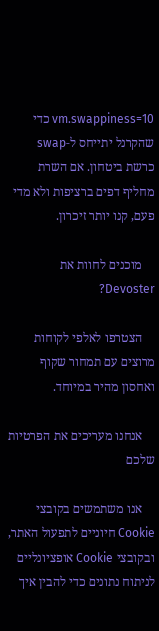vm.swappiness=10 כדי שהקרנל יתייחס ל‑swap כרשת ביטחון. אם השרת מחליף דפים ברציפות ולא מדי פעם, קנו יותר זיכרון.

    מוכנים לחוות את Devoster?

    הצטרפו לאלפי לקוחות מרוצים עם תמחור שקוף ואחסון מהיר במיוחד.

    אנחנו מעריכים את הפרטיות שלכם

    אנו משתמשים בקובצי Cookie חיוניים לתפעול האתר, ובקובצי Cookie אופציונליים לניתוח נתונים כדי להבין איך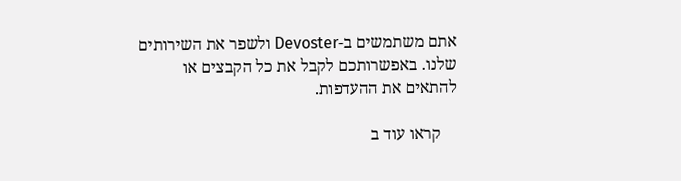אתם משתמשים ב-Devoster ולשפר את השירותים שלנו. באפשרותכם לקבל את כל הקבצים או להתאים את ההעדפות.

    קראו עוד ב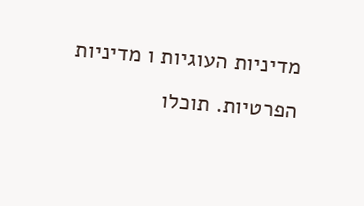מדיניות העוגיות ו מדיניות הפרטיות. תוכלו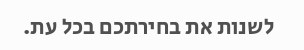לשנות את בחירתכם בכל עת.